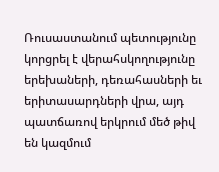Ռուսաստանում պետությունը կորցրել է վերահսկողությունը երեխաների, դեռահասների եւ երիտասարդների վրա, այդ պատճառով երկրում մեծ թիվ են կազմում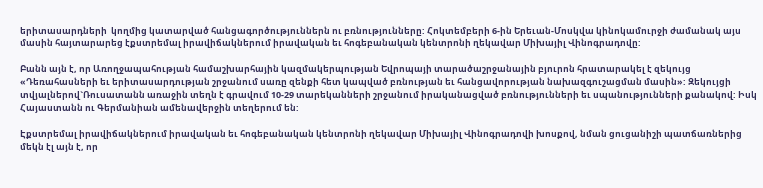երիտասարդների  կողմից կատարված հանցագործություններն ու բռնությունները: Հոկտեմբերի 6-ին Երեւան-Մոսկվա կինոկամուրջի ժամանակ այս մասին հայտարարեց էքստրեմալ իրավիճակներում իրավական եւ հոգեբանական կենտրոնի ղեկավար Միխայիլ Վինոգրադովը:

Բանն այն է, որ Առողջապահության համաշխարհային կազմակերպության Եվրոպայի տարածաշրջանային բյուրոն հրատարակել է զեկույց «Դեռահասների եւ երիտասարդության շրջանում սառը զենքի հետ կապված բռնության եւ հանցավորության նախազգուշացման մասին»: Զեկույցի տվյալներով`Ռուսատանն առաջին տեղն է գրավում 10-29 տարեկանների շրջանում իրականացված բռնությունների եւ սպանությունների քանակով: Իսկ Հայաստանն ու Գերմանիան ամենավերջին տեղերում են:

Էքստրեմալ իրավիճակներում իրավական եւ հոգեբանական կենտրոնի ղեկավար Միխայիլ Վինոգրադովի խոսքով, նման ցուցանիշի պատճառներից մեկն էլ այն է, որ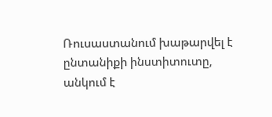Ռուսաստանում խաթարվել է ընտանիքի ինստիտուտը, անկում է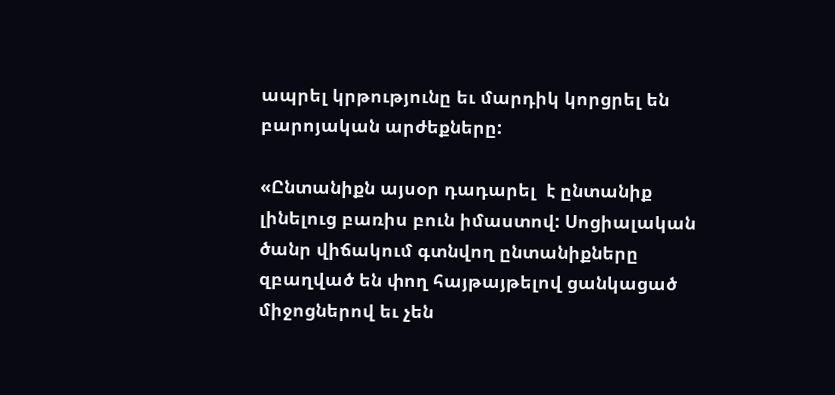ապրել կրթությունը եւ մարդիկ կորցրել են բարոյական արժեքները:

«Ընտանիքն այսօր դադարել  է ընտանիք լինելուց բառիս բուն իմաստով: Սոցիալական ծանր վիճակում գտնվող ընտանիքները զբաղված են փող հայթայթելով ցանկացած միջոցներով եւ չեն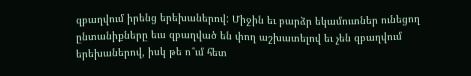զբաղվում իրենց երեխաներով: Միջին եւ բարձր եկամուտներ ունեցող ընտանիքները եւս զբաղված են փող աշխատելով եւ չեն զբաղվում երեխաներով, իսկ թե ո՞ւմ հետ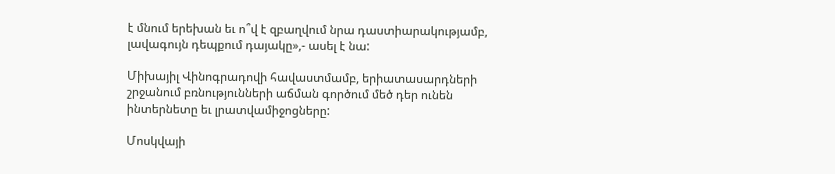է մնում երեխան եւ ո՞վ է զբաղվում նրա դաստիարակությամբ, լավագույն դեպքում դայակը»,- ասել է նա:

Միխայիլ Վինոգրադովի հավաստմամբ, երիատասարդների շրջանում բռնությունների աճման գործում մեծ դեր ունեն ինտերնետը եւ լրատվամիջոցները:

Մոսկվայի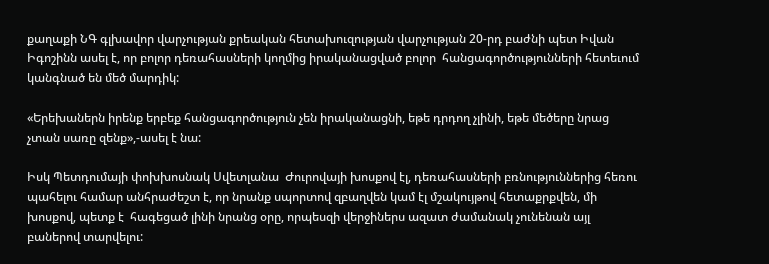քաղաքի ՆԳ գլխավոր վարչության քրեական հետախուզության վարչության 20-րդ բաժնի պետ Իվան Իգոշինն ասել է, որ բոլոր դեռահասների կողմից իրականացված բոլոր  հանցագործությունների հետեւում կանգնած են մեծ մարդիկ:

«Երեխաներն իրենք երբեք հանցագործություն չեն իրականացնի, եթե դրդող չլինի, եթե մեծերը նրաց չտան սառը զենք»,-ասել է նա:

Իսկ Պետդումայի փոխխոսնակ Սվետլանա  Ժուրովայի խոսքով էլ, դեռահասների բռնություններից հեռու պահելու համար անհրաժեշտ է, որ նրանք սպորտով զբաղվեն կամ էլ մշակույթով հետաքրքվեն, մի խոսքով, պետք է  հագեցած լինի նրանց օրը, որպեսզի վերջիներս ազատ ժամանակ չունենան այլ բաներով տարվելու: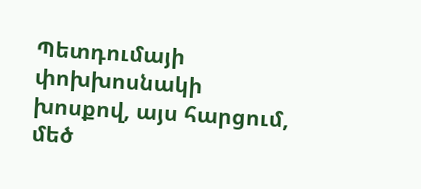Պետդումայի փոխխոսնակի խոսքով, այս հարցում,  մեծ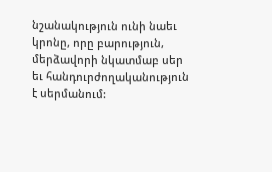նշանակություն ունի նաեւ կրոնը, որը բարություն, մերձավորի նկատմաբ սեր եւ հանդուրժողականություն է սերմանում: